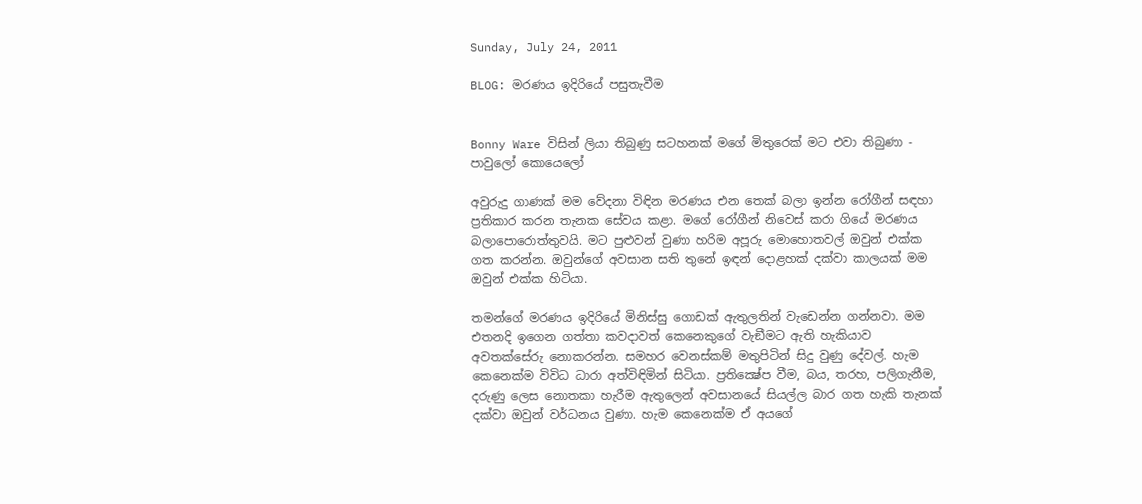Sunday, July 24, 2011

BLOG: මරණය ඉදිරියේ පසුතැවීම


Bonny Ware විසින් ලියා තිබුණු සටහනක් මගේ මිතුරෙක් මට එවා තිබුණා - පාවුලෝ කොයෙලෝ

අවුරුදු ගාණක් මම වේදනා විඳින මරණය එන තෙක් බලා ඉන්න රෝගීන් සඳහා ප්‍රතිකාර කරන තැනක සේවය කළා. මගේ රෝගීන් නිවෙස් කරා ගියේ මරණය බලාපොරොත්තුවයි. මට පුළුවන් වුණා හරිම අපූරු මොහොතවල් ඔවුන් එක්ක ගත කරන්න. ඔවුන්ගේ අවසාන සති තුනේ ඉඳන් දොළහක් දක්වා කාලයක් මම ඔවුන් එක්ක හිටියා.

තමන්ගේ මරණය ඉදිරියේ මිනිස්සු ගොඩක් ඇතුලතින් වැඩෙන්න ගන්නවා. මම එතනදි ඉගෙන ගත්තා කවදාවත් කෙනෙකුගේ වැඞීමට ඇති හැකියාව අවතක්සේරු නොකරන්න. සමහර වෙනස්කම් මතුපිටින් සිදු වුණු දේවල්. හැම කෙනෙක්ම විවිධ ධාරා අත්විඳිමින් සිටියා. ප්‍රතික්‍ෂේප වීම, බය, තරහ, පලිගැනීම, දරුණු ලෙස නොතකා හැරීම ඇතුලෙන් අවසානයේ සියල්ල බාර ගත හැකි තැනක් දක්වා ඔවුන් වර්ධනය වුණා. හැම කෙනෙක්ම ඒ අයගේ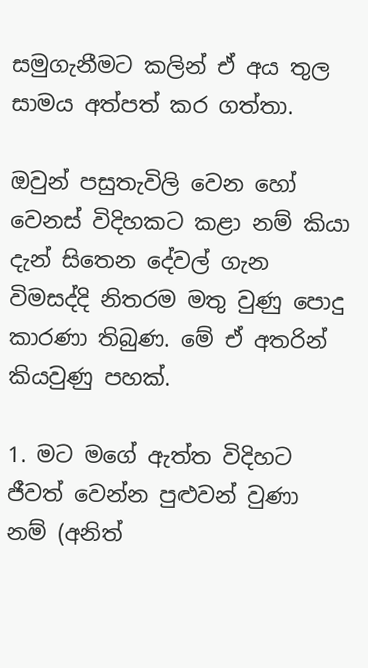සමුගැනීමට කලින් ඒ අය තුල සාමය අත්පත් කර ගත්තා.

ඔවුන් පසුතැවිලි වෙන හෝ වෙනස් විදිහකට කළා නම් කියා දැන් සිතෙන දේවල් ගැන විමසද්දි නිතරම මතු වුණු පොදු කාරණා තිබුණ. මේ ඒ අතරින් කියවුණු පහක්.

1. මට මගේ ඇත්ත විදිහට ජීවත් වෙන්න පුළුවන් වුණා නම් (අනිත්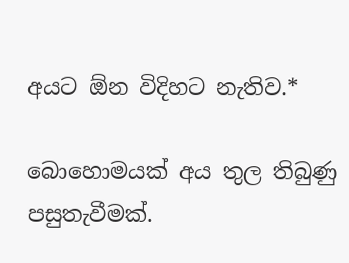අයට ඕන විදිහට නැතිව.*

බොහොමයක් අය තුල තිබුණු පසුතැවීමක්.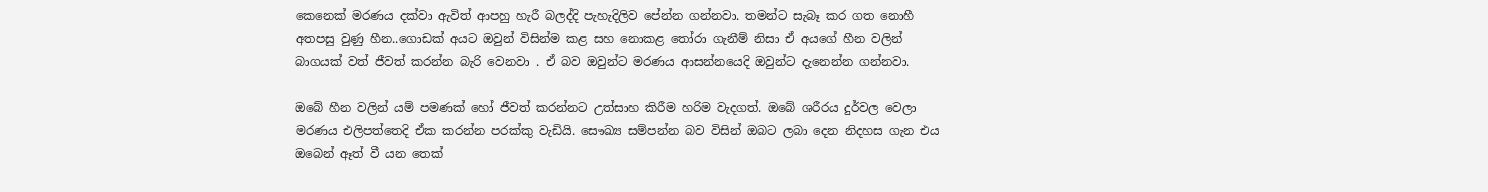කෙනෙක් මරණය දක්වා ඇවිත් ආපහු හැරී බලද්දි පැහැදිලිව පේන්න ගන්නවා. තමන්ට සැබෑ කර ගත නොහී අතපසු වුණු හීන..ගොඩක් අයට ඔවුන් විසින්ම කළ සහ නොකළ තෝරා ගැනීම් නිසා ඒ අයගේ හීන වලින් බාගයක් වත් ජීවත් කරන්න බැරි වෙනවා . ඒ බව ඔවුන්ට මරණය ආසන්නයෙදි ඔවුන්ට දැනෙන්න ගන්නවා.

ඔබේ හීන වලින් යම් පමණක් හෝ ජීවත් කරන්නට උත්සාහ කිරීම හරිම වැදගත්. ඔබේ ශරීරය දුර්වල වෙලා මරණය එලිපත්තෙදි ඒක කරන්න පරක්කු වැඩියි. සෞඛ්‍ය සම්පන්න බව විසින් ඔබට ලබා දෙන නිදහස ගැන එය ඔබෙන් ඈත් වී යන තෙක්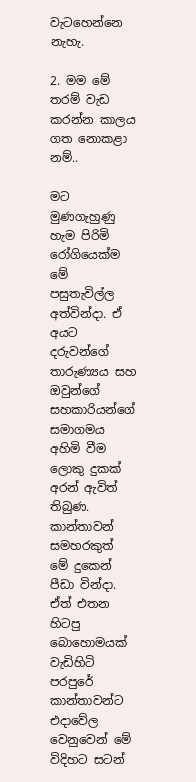වැටහෙන්නෙ නැහැ.

2. මම මේ තරම් වැඩ කරන්න කාලය ගත නොකළා නම්..

මට මුණගැහුණු හැම පිරිමි රෝගියෙක්ම මේ පසුතැවිල්ල අත්වින්දා. ඒ අයට දරුවන්ගේ තාරුණ්‍යය සහ ඔවුන්ගේ සහකාරියන්ගේ සමාගමය අහිමි වීම ලොකු දුකක් අරන් ඇවිත් තිබුණ. කාන්තාවන් සමහරකුත් මේ දුකෙන් පීඩා වින්දා. ඒත් එතන හිටපු බොහොමයක් වැඩිහිටි පරපුරේ කාන්තාවන්ට එදාවේල වෙනුවෙන් මේ විදිහට සටන්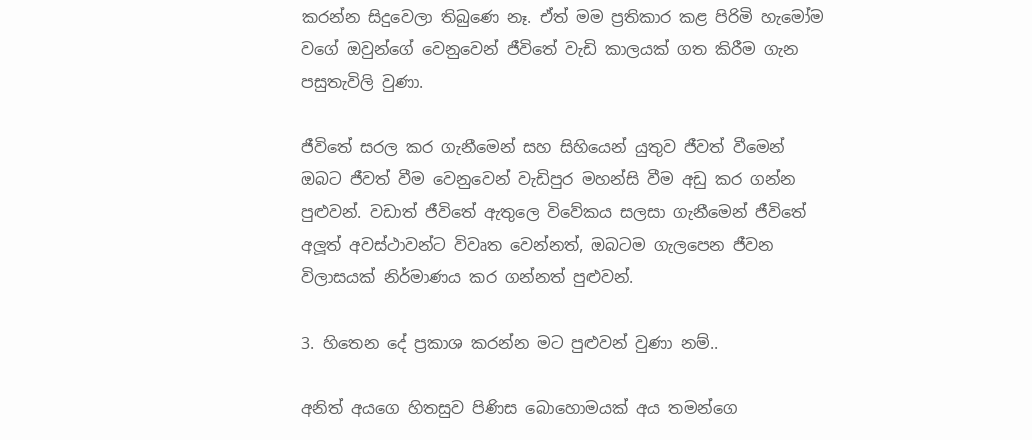කරන්න සිදුවෙලා තිබුණෙ නෑ. ඒත් මම ප්‍රතිකාර කළ පිරිමි හැමෝම වගේ ඔවුන්ගේ වෙනුවෙන් ජීවිතේ වැඩි කාලයක් ගත කිරීම ගැන පසුතැවිලි වුණා.

ජීවිතේ සරල කර ගැනීමෙන් සහ සිහියෙන් යුතුව ජීවත් වීමෙන් ඔබට ජීවත් වීම වෙනුවෙන් වැඩිපුර මහන්සි වීම අඩු කර ගන්න පුළුවන්. වඩාත් ජීවිතේ ඇතුලෙ විවේකය සලසා ගැනීමෙන් ජීවිතේ අලූත් අවස්ථාවන්ට විවෘත වෙන්නත්, ඔබටම ගැලපෙන ජීවන විලාසයක් නිර්මාණය කර ගන්නත් පුළුවන්.

3. හිතෙන දේ ප්‍රකාශ කරන්න මට පුළුවන් වුණා නම්..

අනිත් අයගෙ හිතසුව පිණිස බොහොමයක් අය තමන්ගෙ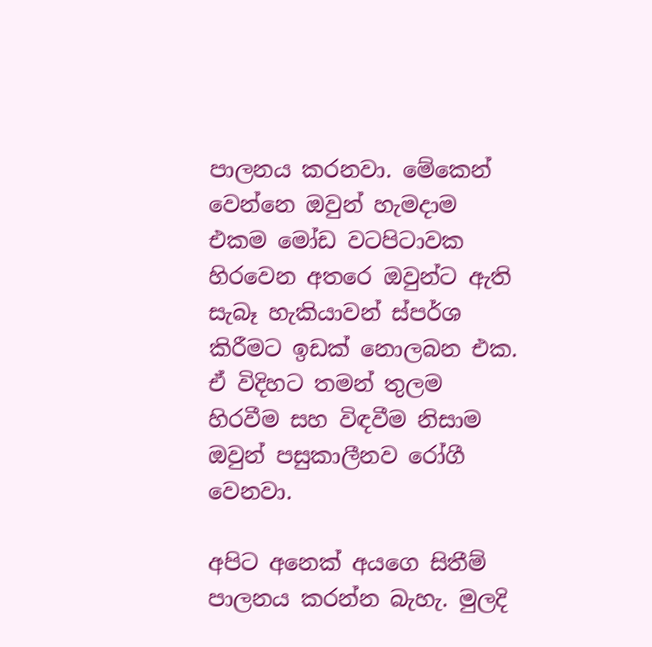පාලනය කරනවා. මේකෙන් වෙන්නෙ ඔවුන් හැමදාම එකම මෝඩ වටපිටාවක හිරවෙන අතරෙ ඔවුන්ට ඇති සැබෑ හැකියාවන් ස්පර්ශ කිරීමට ඉඩක් නොලබන එක. ඒ විදිහට තමන් තුලම හිරවීම සහ විඳවීම නිසාම ඔවුන් පසුකාලීනව රෝගී වෙනවා.

අපිට අනෙක් අයගෙ සිතීම් පාලනය කරන්න බැහැ. මුලදි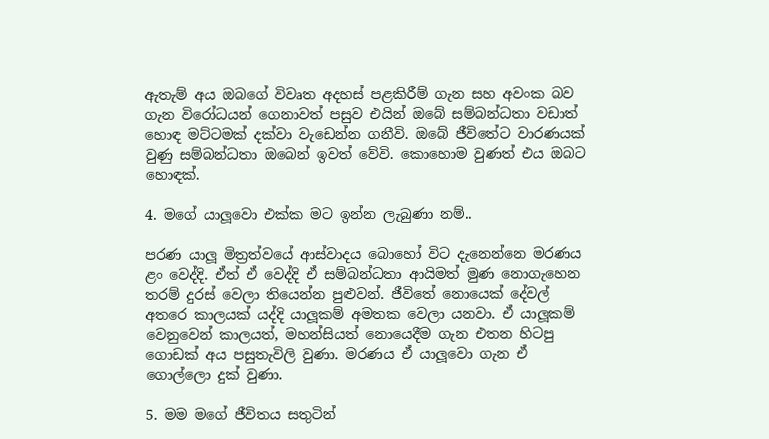ඇතැම් අය ඔබගේ විවෘත අදහස් පළකිරීම් ගැන සහ අවංක බව ගැන විරෝධයන් ගෙනාවත් පසුව එයින් ඔබේ සම්බන්ධතා වඩාත් හොඳ මට්ටමක් දක්වා වැඩෙන්න ගනීවි. ඔබේ ජීවිතේට වාරණයක් වුණු සම්බන්ධතා ඔබෙන් ඉවත් වේවි. කොහොම වුණත් එය ඔබට හොඳක්.

4. මගේ යාලූවො එක්ක මට ඉන්න ලැබුණා නම්..

පරණ යාලූ මිත්‍රත්වයේ ආස්වාදය බොහෝ විට දැනෙන්නෙ මරණය ළං වෙද්දි. ඒත් ඒ වෙද්දි ඒ සම්බන්ධතා ආයිමත් මුණ නොගැහෙන තරම් දුරස් වෙලා තියෙන්න පුළුවන්. ජීවිතේ නොයෙක් දේවල් අතරෙ කාලයක් යද්දි යාලූකම් අමතක වෙලා යනවා. ඒ යාලූකම් වෙනුවෙන් කාලයත්, මහන්සියත් නොයෙදීම ගැන එතන හිටපු ගොඩක් අය පසුතැවිලි වුණා. මරණය ඒ යාලූවො ගැන ඒ ගොල්ලො දුක් වුණා.

5. මම මගේ ජීවිතය සතුටින්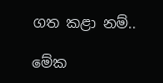ගත කළා නම්..

මේක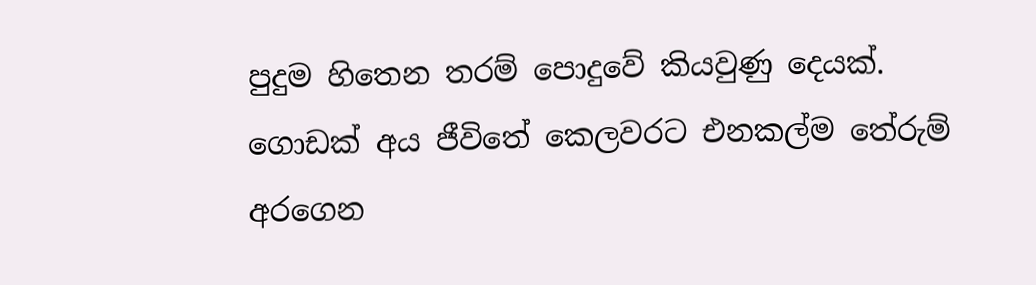පුදුම හිතෙන තරම් පොදුවේ කියවුණු දෙයක්. ගොඩක් අය ජීවිතේ කෙලවරට එනකල්ම තේරුම් අරගෙන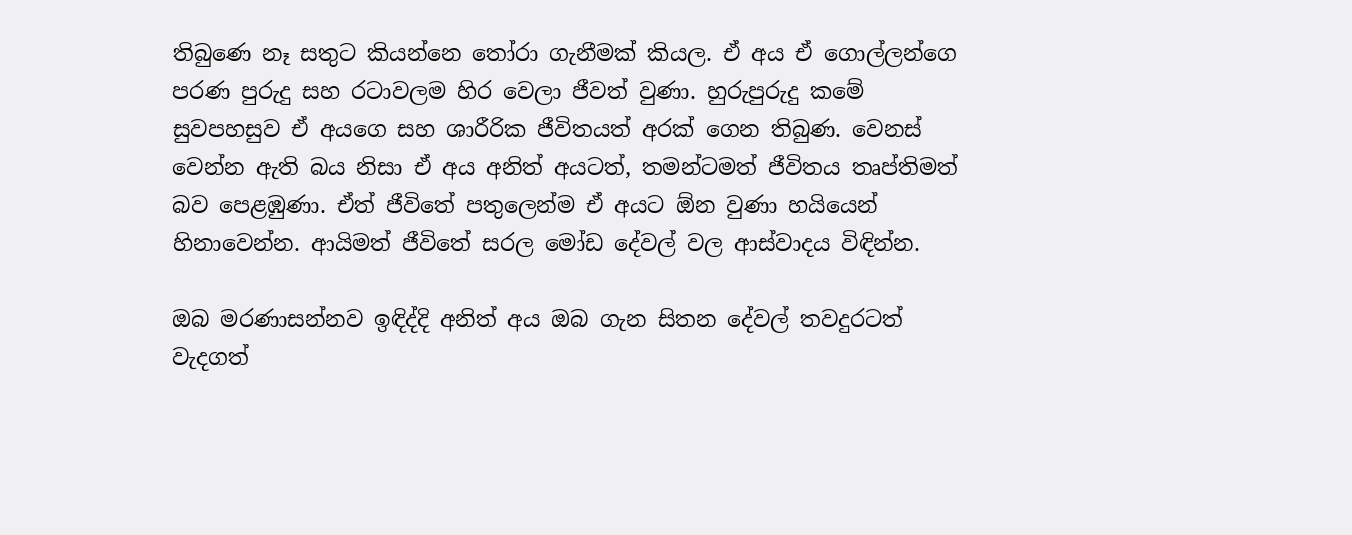තිබුණෙ නෑ සතුට කියන්නෙ තෝරා ගැනීමක් කියල. ඒ අය ඒ ගොල්ලන්ගෙ පරණ පුරුදු සහ රටාවලම හිර වෙලා ජීවත් වුණා. හුරුපුරුදු කමේ සුවපහසුව ඒ අයගෙ සහ ශාරීරික ජීවිතයත් අරක් ගෙන තිබුණ. වෙනස් වෙන්න ඇති බය නිසා ඒ අය අනිත් අයටත්, තමන්ටමත් ජීවිතය තෘප්තිමත් බව පෙළඹුණා. ඒත් ජීවිතේ පතුලෙන්ම ඒ අයට ඕන වුණා හයියෙන් හිනාවෙන්න. ආයිමත් ජීවිතේ සරල මෝඩ දේවල් වල ආස්වාදය විඳින්න.

ඔබ මරණාසන්නව ඉඳිද්දි අනිත් අය ඔබ ගැන සිතන දේවල් තවදුරටත් වැදගත්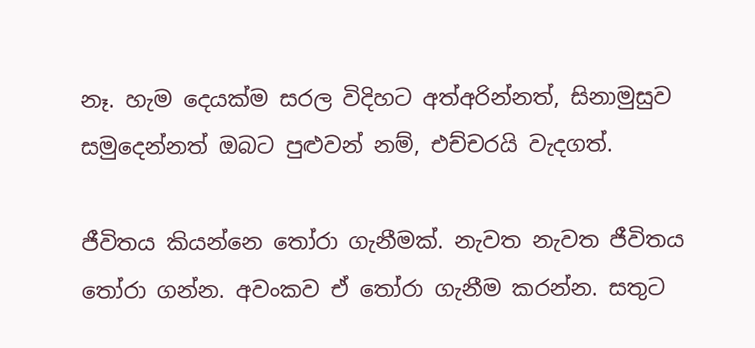නෑ. හැම දෙයක්ම සරල විදිහට අත්අරින්නත්, සිනාමුසුව සමුදෙන්නත් ඔබට පුළුවන් නම්, එච්චරයි වැදගත්.

ජීවිතය කියන්නෙ තෝරා ගැනීමක්. නැවත නැවත ජීවිතය තෝරා ගන්න. අවංකව ඒ තෝරා ගැනීම කරන්න. සතුට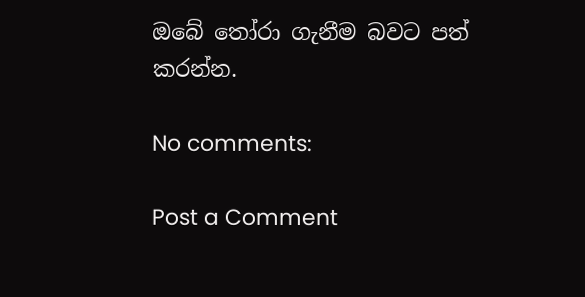ඔබේ තෝරා ගැනීම බවට පත් කරන්න.

No comments:

Post a Comment